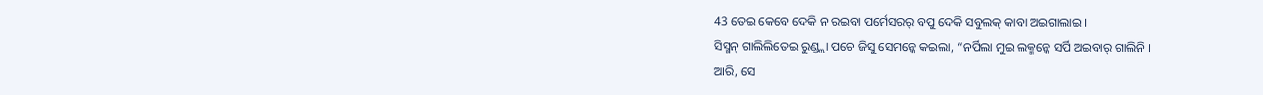43 ତେଇ କେବେ ଦେକି ନ ରଇବା ପର୍ମେସରର୍ ବପୁ ଦେକି ସବୁଲକ୍ କାବା ଅଇଗାଲାଇ ।
ସିସ୍ମନ୍ ଗାଲିଲିତେଇ ରୁଣ୍ଡ୍ଲା ପଚେ ଜିସୁ ସେମନ୍କେ କଇଲା, “ନର୍ପିଲା ମୁଇ ଲକ୍ମନ୍କେ ସର୍ପି ଅଇବାର୍ ଗାଲିନି ।
ଆରି, ସେ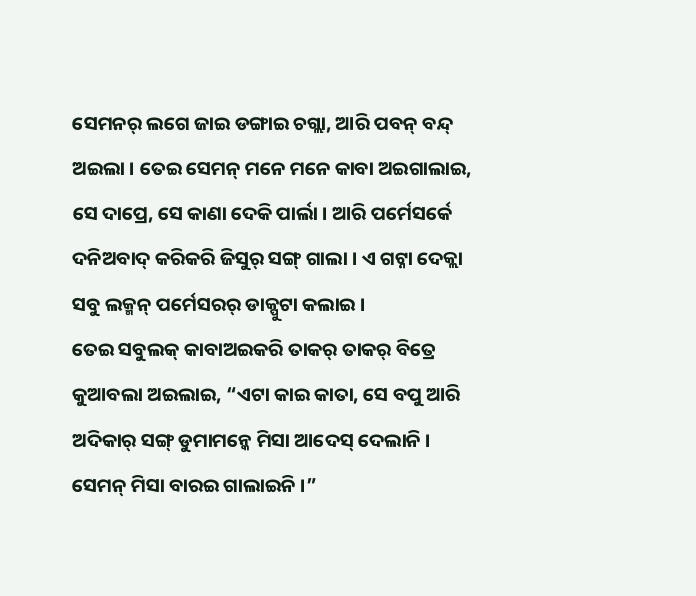ସେମନର୍ ଲଗେ ଜାଇ ଡଙ୍ଗାଇ ଚଗ୍ଲା, ଆରି ପବନ୍ ବନ୍ଦ୍ ଅଇଲା । ତେଇ ସେମନ୍ ମନେ ମନେ କାବା ଅଇଗାଲାଇ,
ସେ ଦାପ୍ରେ, ସେ କାଣା ଦେକି ପାର୍ଲା । ଆରି ପର୍ମେସର୍କେ ଦନିଅବାଦ୍ କରିକରି ଜିସୁର୍ ସଙ୍ଗ୍ ଗାଲା । ଏ ଗଟ୍ନା ଦେକ୍ଲା ସବୁ ଲକ୍ମନ୍ ପର୍ମେସରର୍ ଡାକ୍ପୁଟା କଲାଇ ।
ତେଇ ସବୁଲକ୍ କାବାଅଇକରି ତାକର୍ ତାକର୍ ବିତ୍ରେ କୁଆବଲା ଅଇଲାଇ, “ଏଟା କାଇ କାତା, ସେ ବପୁ ଆରି ଅଦିକାର୍ ସଙ୍ଗ୍ ଡୁମାମନ୍କେ ମିସା ଆଦେସ୍ ଦେଲାନି । ସେମନ୍ ମିସା ବାରଇ ଗାଲାଇନି ।”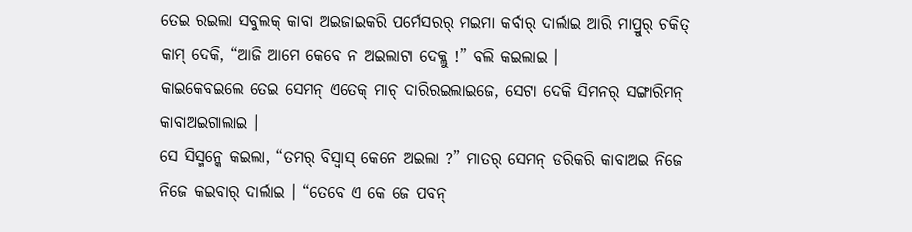ତେଇ ରଇଲା ସବୁଲକ୍ କାବା ଅଇଜାଇକରି ପର୍ମେସରର୍ ମଇମା କର୍ବାର୍ ଦାର୍ଲାଇ ଆରି ମାପ୍ରୁର୍ ଚକିତ୍ କାମ୍ ଦେକି, “ଆଜି ଆମେ କେବେ ନ ଅଇଲାଟା ଦେକ୍ଲୁ !” ବଲି କଇଲାଇ ।
କାଇକେବଇଲେ ତେଇ ସେମନ୍ ଏତେକ୍ ମାଚ୍ ଦାରିରଇଲାଇଜେ, ସେଟା ଦେକି ସିମନର୍ ସଙ୍ଗାରିମନ୍ କାବାଅଇଗାଲାଇ ।
ସେ ସିସ୍ମନ୍କେ କଇଲା, “ତମର୍ ବିସ୍ବାସ୍ କେନେ ଅଇଲା ?” ମାତର୍ ସେମନ୍ ଡରିକରି କାବାଅଇ ନିଜେ ନିଜେ କଇବାର୍ ଦାର୍ଲାଇ । “ତେବେ ଏ କେ ଜେ ପବନ୍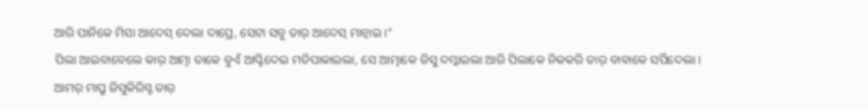ଆରି ପାନିକେ ମିସା ଆଦେସ୍ ଦେଲା ଦାପ୍ରେ, ସେଟା ସବୁ ତାର୍ ଆଦେସ୍ ମାନ୍ବାଇ ।”
ପିଲା ଆଇବାବେଲେ କାର୍ ଆତ୍ମା ତାକେ ବୁଏଁ ଆପ୍ଟିଦେଇ ମଡିପାକାଇଲା, ସେ ଆତ୍ମାକେ ଜିସୁ ଦମ୍କାଇଲା ଆରି ପିଲାକେ ନିକକରି ତାର୍ ବାବାକେ ସର୍ପିଦେଲା ।
ଆମର୍ ମାପ୍ରୁ ଜିସୁକିରିସ୍ଟ ତାର୍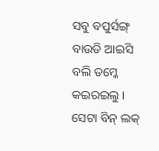ସବୁ ବପୁର୍ସଙ୍ଗ୍ ବାଉଡି ଆଇସି ବଲି ତମ୍କେ କଇରଇଲୁ । ସେଟା ବିନ୍ ଲକ୍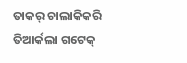ତାକର୍ ଚାଲାକିକରି ତିଆର୍କଲା ଗଟେକ୍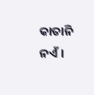କାତାନି ନଏଁ ।